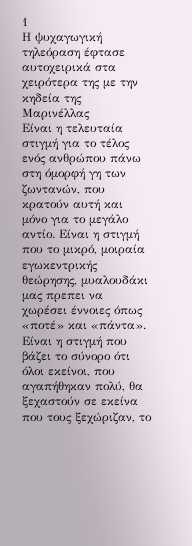1
Η ψυχαγωγική τηλεόραση έφτασε αυτοχειρικά στα χειρότερα της με την κηδεία της Μαρινέλλας
Είναι η τελευταία στιγμή για το τέλος ενός ανθρώπου πάνω στη όμορφή γη των ζωντανών, που κρατούν αυτή και μόνο για το μεγάλο αντίο. Είναι η στιγμή που το μικρό, μοιραία εγωκεντρικής θεώρησης, μυαλουδάκι μας πρεπει να χωρέσει έννοιες όπως «ποτέ» και «πάντα». Είναι η στιγμή που βάζει το σύνορο ότι όλοι εκείνοι, που αγαπήθηκαν πολύ, θα ξεχαστούν σε εκείνα που τους ξεχώριζαν, το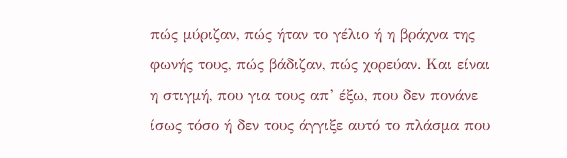πώς μύριζαν, πώς ήταν το γέλιο ή η βράχνα της φωνής τους, πώς βάδιζαν, πώς χορεύαν. Και είναι η στιγμή, που για τους απ’ έξω, που δεν πονάνε ίσως τόσο ή δεν τους άγγιξε αυτό το πλάσμα που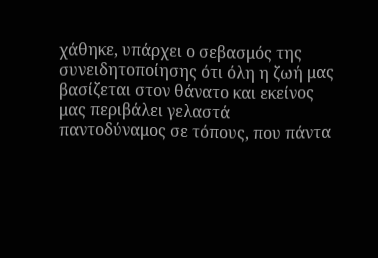χάθηκε, υπάρχει ο σεβασμός της συνειδητοποίησης ότι όλη η ζωή μας βασίζεται στον θάνατο και εκείνος μας περιβάλει γελαστά παντοδύναμος σε τόπους, που πάντα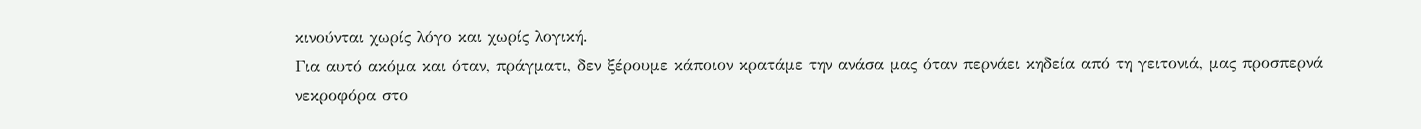κινούνται χωρίς λόγο και χωρίς λογική.
Για αυτό ακόμα και όταν, πράγματι, δεν ξέρουμε κάποιον κρατάμε την ανάσα μας όταν περνάει κηδεία από τη γειτονιά, μας προσπερνά νεκροφόρα στο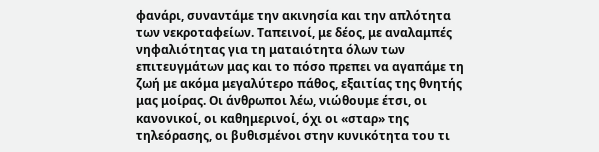φανάρι, συναντάμε την ακινησία και την απλότητα των νεκροταφείων. Ταπεινοί, με δέος, με αναλαμπές νηφαλιότητας για τη ματαιότητα όλων των επιτευγμάτων μας και το πόσο πρεπει να αγαπάμε τη ζωή με ακόμα μεγαλύτερο πάθος, εξαιτίας της θνητής μας μοίρας. Οι άνθρωποι λέω, νιώθουμε έτσι, οι κανονικοί, οι καθημερινοί, όχι οι «σταρ» της τηλεόρασης, οι βυθισμένοι στην κυνικότητα του τι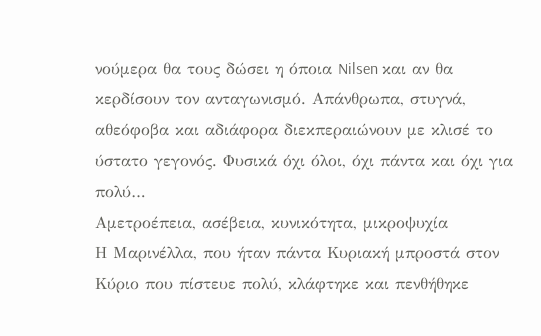νούμερα θα τους δώσει η όποια Nilsen και αν θα κερδίσουν τον ανταγωνισμό. Απάνθρωπα, στυγνά, αθεόφοβα και αδιάφορα διεκπεραιώνουν με κλισέ το ύστατο γεγονός. Φυσικά όχι όλοι, όχι πάντα και όχι για πολύ…
Αμετροέπεια, ασέβεια, κυνικότητα, μικροψυχία
Η Μαρινέλλα, που ήταν πάντα Κυριακή μπροστά στον Κύριο που πίστευε πολύ, κλάφτηκε και πενθήθηκε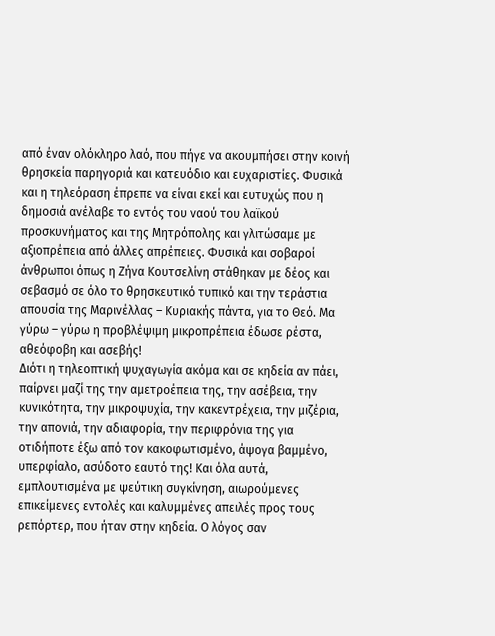από έναν ολόκληρο λαό, που πήγε να ακουμπήσει στην κοινή θρησκεία παρηγοριά και κατευόδιο και ευχαριστίες. Φυσικά και η τηλεόραση έπρεπε να είναι εκεί και ευτυχώς που η δημοσιά ανέλαβε το εντός του ναού του λαϊκού προσκυνήματος και της Μητρόπολης και γλιτώσαμε με αξιοπρέπεια από άλλες απρέπειες. Φυσικά και σοβαροί άνθρωποι όπως η Ζήνα Κουτσελίνη στάθηκαν με δέος και σεβασμό σε όλο το θρησκευτικό τυπικό και την τεράστια απουσία της Μαρινέλλας – Κυριακής πάντα, για το Θεό. Μα γύρω – γύρω η προβλέψιμη μικροπρέπεια έδωσε ρέστα, αθεόφοβη και ασεβής!
Διότι η τηλεοπτική ψυχαγωγία ακόμα και σε κηδεία αν πάει, παίρνει μαζί της την αμετροέπεια της, την ασέβεια, την κυνικότητα, την μικροψυχία, την κακεντρέχεια, την μιζέρια, την απονιά, την αδιαφορία, την περιφρόνια της για οτιδήποτε έξω από τον κακοφωτισμένο, άψογα βαμμένο, υπερφίαλο, ασύδοτο εαυτό της! Και όλα αυτά, εμπλουτισμένα με ψεύτικη συγκίνηση, αιωρούμενες επικείμενες εντολές και καλυμμένες απειλές προς τους ρεπόρτερ, που ήταν στην κηδεία. Ο λόγος σαν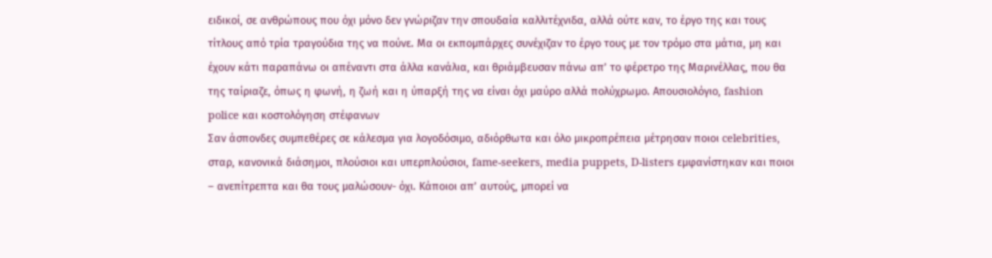ειδικοί, σε ανθρώπους που όχι μόνο δεν γνώριζαν την σπουδαία καλλιτέχνιδα, αλλά ούτε καν, το έργο της και τους τίτλους από τρία τραγούδια της να πούνε. Μα οι εκπομπάρχες συνέχιζαν το έργο τους με τον τρόμο στα μάτια, μη και έχουν κάτι παραπάνω οι απέναντι στα άλλα κανάλια, και θριάμβευσαν πάνω απ’ το φέρετρο της Μαρινέλλας, που θα της ταίριαζε, όπως η φωνή, η ζωή και η ύπαρξή της να είναι όχι μαύρο αλλά πολύχρωμο. Απουσιολόγιο, fashion police και κοστολόγηση στέφανων
Σαν άσπονδες συμπεθέρες σε κάλεσμα για λογοδόσιμο, αδιόρθωτα και όλο μικροπρέπεια μέτρησαν ποιοι celebrities, σταρ, κανονικά διάσημοι, πλούσιοι και υπερπλούσιοι, fame-seekers, media puppets, D-listers εμφανίστηκαν και ποιοι – ανεπίτρεπτα και θα τους μαλώσουν- όχι. Κάποιοι απ’ αυτούς, μπορεί να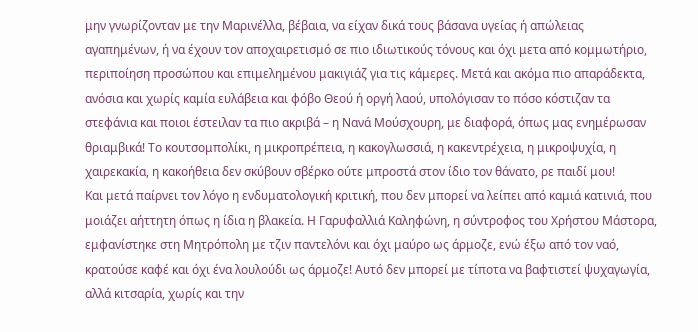μην γνωρίζονταν με την Μαρινέλλα, βέβαια, να είχαν δικά τους βάσανα υγείας ή απώλειας αγαπημένων, ή να έχουν τον αποχαιρετισμό σε πιο ιδιωτικούς τόνους και όχι μετα από κομμωτήριο, περιποίηση προσώπου και επιμελημένου μακιγιάζ για τις κάμερες. Μετά και ακόμα πιο απαράδεκτα, ανόσια και χωρίς καμία ευλάβεια και φόβο Θεού ή οργή λαού, υπολόγισαν το πόσο κόστιζαν τα στεφάνια και ποιοι έστειλαν τα πιο ακριβά – η Νανά Μούσχουρη, με διαφορά, όπως μας ενημέρωσαν θριαμβικά! Το κουτσομπολίκι, η μικροπρέπεια, η κακογλωσσιά, η κακεντρέχεια, η μικροψυχία, η χαιρεκακία, η κακοήθεια δεν σκύβουν σβέρκο ούτε μπροστά στον ίδιο τον θάνατο, ρε παιδί μου!
Και μετά παίρνει τον λόγο η ενδυματολογική κριτική, που δεν μπορεί να λείπει από καμιά κατινιά, που μοιάζει αήττητη όπως η ίδια η βλακεία. Η Γαρυφαλλιά Καληφώνη, η σύντροφος του Χρήστου Μάστορα, εμφανίστηκε στη Μητρόπολη με τζιν παντελόνι και όχι μαύρο ως άρμοζε, ενώ έξω από τον ναό, κρατούσε καφέ και όχι ένα λουλούδι ως άρμοζε! Αυτό δεν μπορεί με τίποτα να βαφτιστεί ψυχαγωγία, αλλά κιτσαρία, χωρίς και την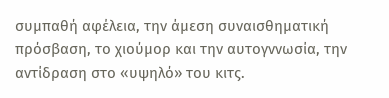συμπαθή αφέλεια, την άμεση συναισθηματική πρόσβαση, το χιούμορ και την αυτογννωσία, την αντίδραση στο «υψηλό» του κιτς.